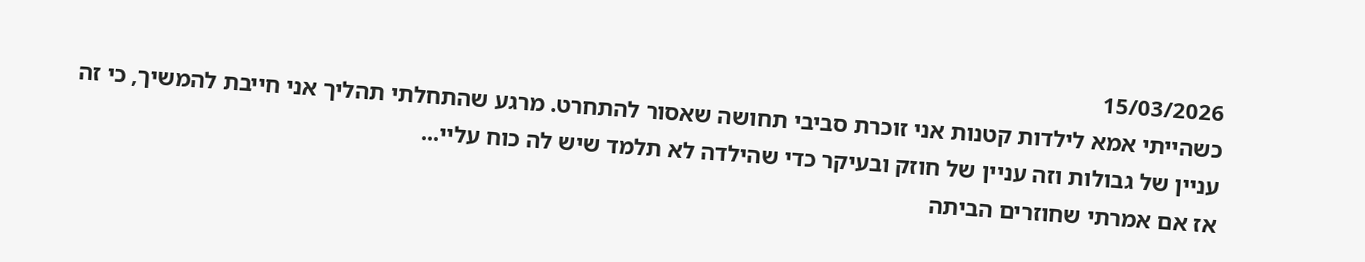15/03/2026
כשהייתי אמא לילדות קטנות אני זוכרת סביבי תחושה שאסור להתחרט. מרגע שהתחלתי תהליך אני חייבת להמשיך, כי זה עניין של גבולות וזה עניין של חוזק ובעיקר כדי שהילדה לא תלמד שיש לה כוח עליי...
אז אם אמרתי שחוזרים הביתה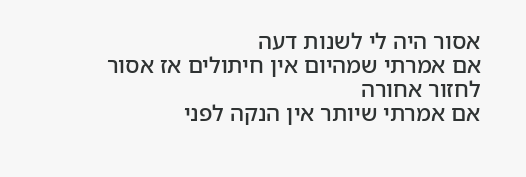אסור היה לי לשנות דעה
אם אמרתי שמהיום אין חיתולים אז אסור לחזור אחורה
אם אמרתי שיותר אין הנקה לפני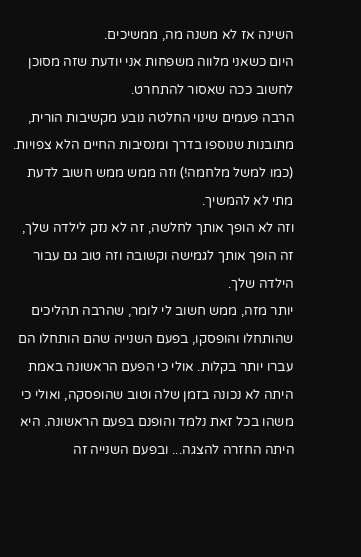השינה אז לא משנה מה, ממשיכים.
היום כשאני מלווה משפחות אני יודעת שזה מסוכן לחשוב ככה שאסור להתחרט.
הרבה פעמים שינוי החלטה נובע מקשיבות הורית, מתובנות שנוספו בדרך ומנסיבות החיים הלא צפויות. (כמו למשל מלחמה!) וזה ממש ממש חשוב לדעת מתי לא להמשיך.
וזה לא הופך אותך לחלשה, זה לא נזק לילדה שלך, זה הופך אותך לגמישה וקשובה וזה טוב גם עבור הילדה שלך.
יותר מזה, ממש חשוב לי לומר, שהרבה תהליכים שהותחלו והופסקו, בפעם השנייה שהם הותחלו הם עברו יותר בקלות. אולי כי הפעם הראשונה באמת היתה לא נכונה בזמן שלה וטוב שהופסקה, ואולי כי משהו בכל זאת נלמד והופנם בפעם הראשונה. היא היתה החזרה להצגה... ובפעם השנייה זה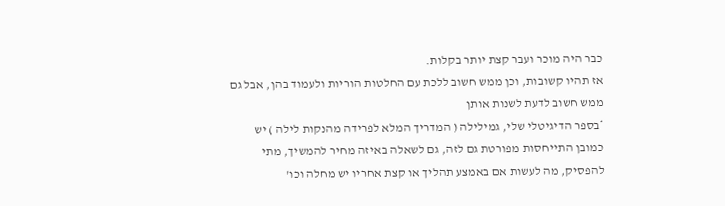כבר היה מוכר ועבר קצת יותר בקלות.
אז תהיו קשובות, וכן ממש חשוב ללכת עם החלטות הוריות ולעמוד בהן, אבל גם ממש חשוב לדעת לשנות אותן
*בספר הדיגיטלי שלי, גמילילה ( המדריך המלא לפרידה מהנקות לילה ) יש כמובן התייחסות מפורטת גם לזה, גם לשאלה באיזה מחיר להמשיך, מתי להפסיק, מה לעשות אם באמצע תהליך או קצת אחריו יש מחלה וכו'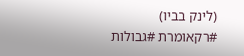(לינק בביו)
#רקאומרת #גבולות